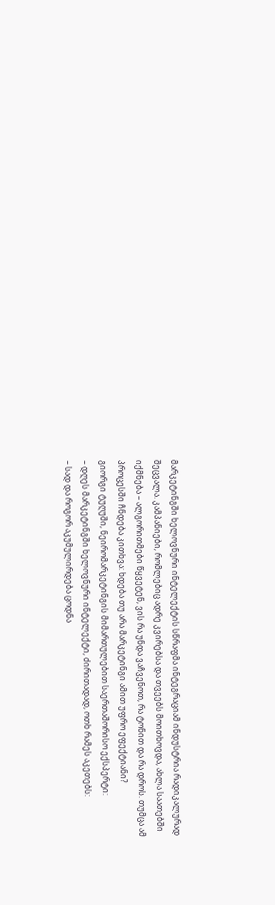მარკეტინგში ხელოვნური ინტელექტის სწრაფმა ინტეგრაციამ ინდუსტრია რადიკალურად შეცვალა. კამპანიები, რომლებიც ადრე კვირებსა და თვეებს მოითხოვდა, ახლა საათებში იქმნება – ალგორითმები წყვეტენ, ვის რა უნდა ვაჩვენოთ, რა ტონით და რა დროს. თუმცა ამ პროცესში ჩნდება კითხვა: ხდება თუ არა მარკეტინგი ამით უფრო ეფექტიანი?
გიორგი ტუღუში, ნეირომარკეტინგის მიმართულებით საერთაშორისო ექსპერტი:
– დღეს მარკეტინგში ხელოვნური ინტელექტი, ძირითადად, ოთხ რამეს აკეთებს:
– სად და როგორ აკუმულირდება ცოდნა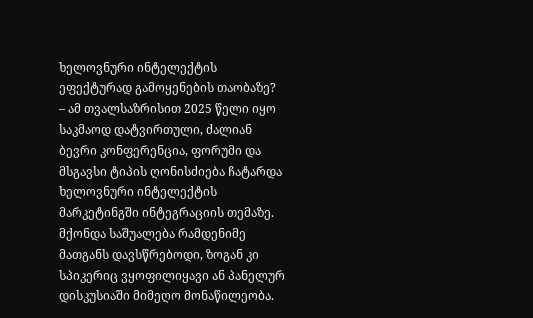ხელოვნური ინტელექტის ეფექტურად გამოყენების თაობაზე?
– ამ თვალსაზრისით 2025 წელი იყო საკმაოდ დატვირთული, ძალიან ბევრი კონფერენცია, ფორუმი და მსგავსი ტიპის ღონისძიება ჩატარდა ხელოვნური ინტელექტის მარკეტინგში ინტეგრაციის თემაზე. მქონდა საშუალება რამდენიმე მათგანს დავსწრებოდი, ზოგან კი სპიკერიც ვყოფილიყავი ან პანელურ დისკუსიაში მიმეღო მონაწილეობა.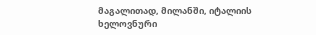მაგალითად, მილანში, იტალიის ხელოვნური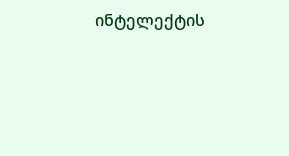ინტელექტის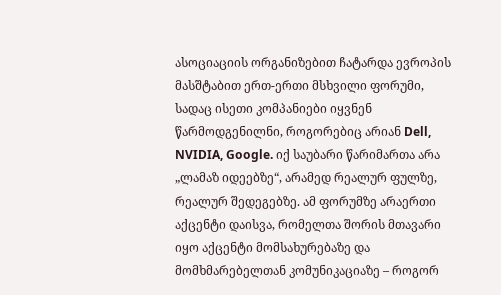ასოციაციის ორგანიზებით ჩატარდა ევროპის მასშტაბით ერთ-ერთი მსხვილი ფორუმი, სადაც ისეთი კომპანიები იყვნენ წარმოდგენილნი, როგორებიც არიან Dell, NVIDIA, Google. იქ საუბარი წარიმართა არა „ლამაზ იდეებზე“, არამედ რეალურ ფულზე, რეალურ შედეგებზე. ამ ფორუმზე არაერთი აქცენტი დაისვა, რომელთა შორის მთავარი იყო აქცენტი მომსახურებაზე და მომხმარებელთან კომუნიკაციაზე – როგორ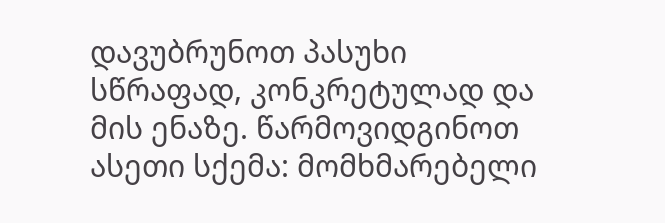დავუბრუნოთ პასუხი სწრაფად, კონკრეტულად და მის ენაზე. წარმოვიდგინოთ ასეთი სქემა: მომხმარებელი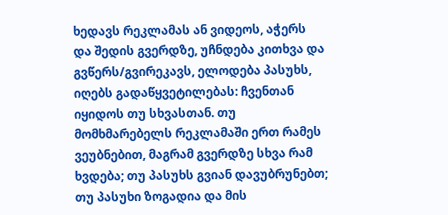ხედავს რეკლამას ან ვიდეოს, აჭერს და შედის გვერდზე, უჩნდება კითხვა და გვწერს/გვირეკავს, ელოდება პასუხს, იღებს გადაწყვეტილებას: ჩვენთან იყიდოს თუ სხვასთან. თუ მომხმარებელს რეკლამაში ერთ რამეს ვეუბნებით, მაგრამ გვერდზე სხვა რამ ხვდება; თუ პასუხს გვიან დავუბრუნებთ; თუ პასუხი ზოგადია და მის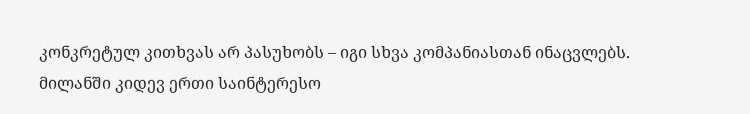კონკრეტულ კითხვას არ პასუხობს – იგი სხვა კომპანიასთან ინაცვლებს.
მილანში კიდევ ერთი საინტერესო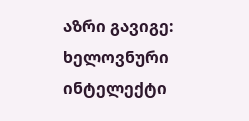აზრი გავიგე: ხელოვნური ინტელექტი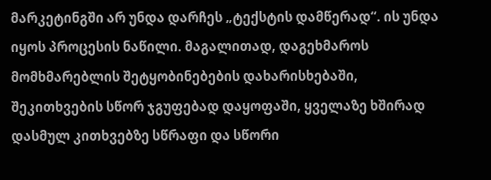მარკეტინგში არ უნდა დარჩეს „ტექსტის დამწერად“. ის უნდა იყოს პროცესის ნაწილი. მაგალითად, დაგეხმაროს მომხმარებლის შეტყობინებების დახარისხებაში, შეკითხვების სწორ ჯგუფებად დაყოფაში, ყველაზე ხშირად დასმულ კითხვებზე სწრაფი და სწორი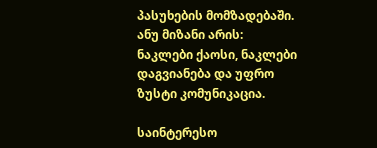პასუხების მომზადებაში. ანუ მიზანი არის: ნაკლები ქაოსი, ნაკლები დაგვიანება და უფრო ზუსტი კომუნიკაცია.

საინტერესო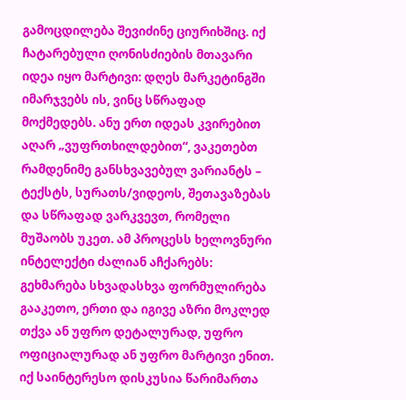გამოცდილება შევიძინე ციურიხშიც. იქ ჩატარებული ღონისძიების მთავარი იდეა იყო მარტივი: დღეს მარკეტინგში იმარჯვებს ის, ვინც სწრაფად მოქმედებს. ანუ ერთ იდეას კვირებით აღარ „ვუფრთხილდებით“, ვაკეთებთ რამდენიმე განსხვავებულ ვარიანტს – ტექსტს, სურათს/ვიდეოს, შეთავაზებას და სწრაფად ვარკვევთ, რომელი მუშაობს უკეთ. ამ პროცესს ხელოვნური ინტელექტი ძალიან აჩქარებს: გეხმარება სხვადასხვა ფორმულირება გააკეთო, ერთი და იგივე აზრი მოკლედ თქვა ან უფრო დეტალურად, უფრო ოფიციალურად ან უფრო მარტივი ენით.
იქ საინტერესო დისკუსია წარიმართა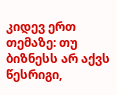კიდევ ერთ თემაზე: თუ ბიზნესს არ აქვს წესრიგი,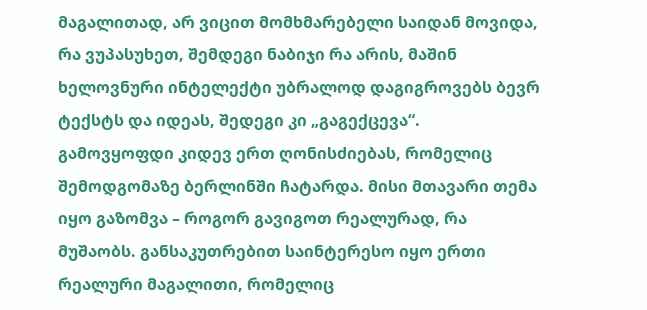მაგალითად, არ ვიცით მომხმარებელი საიდან მოვიდა, რა ვუპასუხეთ, შემდეგი ნაბიჯი რა არის, მაშინ ხელოვნური ინტელექტი უბრალოდ დაგიგროვებს ბევრ ტექსტს და იდეას, შედეგი კი „გაგექცევა“.
გამოვყოფდი კიდევ ერთ ღონისძიებას, რომელიც შემოდგომაზე ბერლინში ჩატარდა. მისი მთავარი თემა იყო გაზომვა – როგორ გავიგოთ რეალურად, რა მუშაობს. განსაკუთრებით საინტერესო იყო ერთი რეალური მაგალითი, რომელიც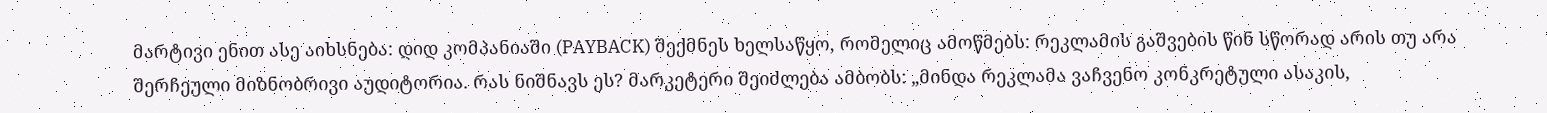მარტივი ენით ასე აიხსნება: დიდ კომპანიაში (PAYBACK) შექმნეს ხელსაწყო, რომელიც ამოწმებს: რეკლამის გაშვების წინ სწორად არის თუ არა შერჩეული მიზნობრივი აუდიტორია. რას ნიშნავს ეს? მარკეტერი შეიძლება ამბობს: „მინდა რეკლამა ვაჩვენო კონკრეტული ასაკის,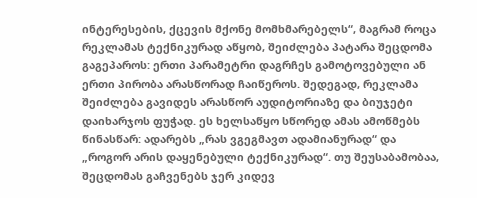ინტერესების, ქცევის მქონე მომხმარებელს“, მაგრამ როცა რეკლამას ტექნიკურად აწყობ, შეიძლება პატარა შეცდომა გაგეპაროს: ერთი პარამეტრი დაგრჩეს გამოტოვებული ან ერთი პირობა არასწორად ჩაიწეროს. შედეგად, რეკლამა შეიძლება გავიდეს არასწორ აუდიტორიაზე და ბიუჯეტი დაიხარჯოს ფუჭად. ეს ხელსაწყო სწორედ ამას ამოწმებს წინასწარ: ადარებს „რას ვგეგმავთ ადამიანურად“ და „როგორ არის დაყენებული ტექნიკურად“. თუ შეუსაბამობაა, შეცდომას გაჩვენებს ჯერ კიდევ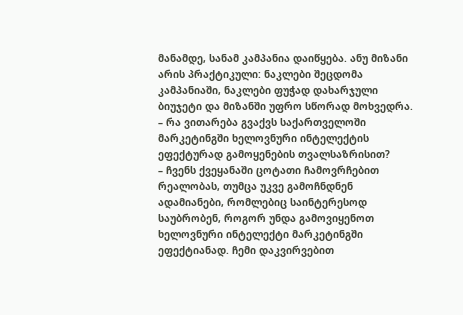მანამდე, სანამ კამპანია დაიწყება. ანუ მიზანი არის პრაქტიკული: ნაკლები შეცდომა კამპანიაში, ნაკლები ფუჭად დახარჯული ბიუჯეტი და მიზანში უფრო სწორად მოხვედრა.
– რა ვითარება გვაქვს საქართველოში მარკეტინგში ხელოვნური ინტელექტის ეფექტურად გამოყენების თვალსაზრისით?
– ჩვენს ქვეყანაში ცოტათი ჩამოვრჩებით რეალობას, თუმცა უკვე გამოჩნდნენ ადამიანები, რომლებიც საინტერესოდ საუბრობენ, როგორ უნდა გამოვიყენოთ ხელოვნური ინტელექტი მარკეტინგში ეფექტიანად. ჩემი დაკვირვებით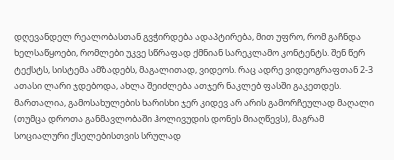დღევანდელ რეალობასთან გვჭირდება ადაპტირება, მით უფრო, რომ გაჩნდა ხელსაწყოები, რომლები უკვე სწრაფად ქმნიან სარეკლამო კონტენტს. შენ წერ ტექსტს, სისტემა ამზადებს, მაგალითად, ვიდეოს. რაც ადრე ვიდეოგრაფთან 2-3 ათასი ლარი ჯდებოდა, ახლა შეიძლება ათჯერ ნაკლებ ფასში გაკეთდეს. მართალია, გამოსახულების ხარისხი ჯერ კიდევ არ არის გამორჩეულად მაღალი (თუმცა დროთა განმავლობაში ჰოლივუდის დონეს მიაღწევს), მაგრამ სოციალური ქსელებისთვის სრულად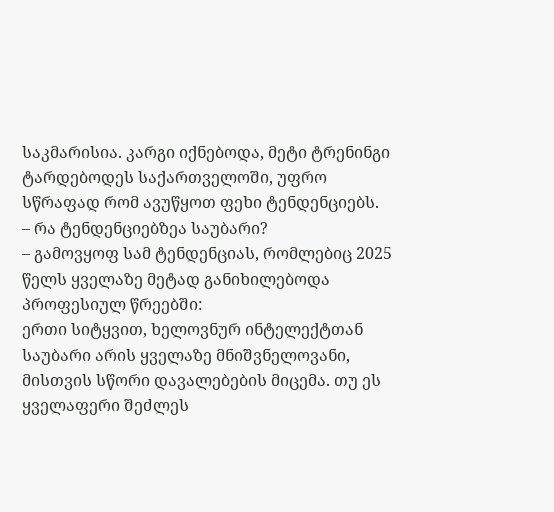საკმარისია. კარგი იქნებოდა, მეტი ტრენინგი ტარდებოდეს საქართველოში, უფრო სწრაფად რომ ავუწყოთ ფეხი ტენდენციებს.
– რა ტენდენციებზეა საუბარი?
– გამოვყოფ სამ ტენდენციას, რომლებიც 2025 წელს ყველაზე მეტად განიხილებოდა პროფესიულ წრეებში:
ერთი სიტყვით, ხელოვნურ ინტელექტთან საუბარი არის ყველაზე მნიშვნელოვანი, მისთვის სწორი დავალებების მიცემა. თუ ეს ყველაფერი შეძლეს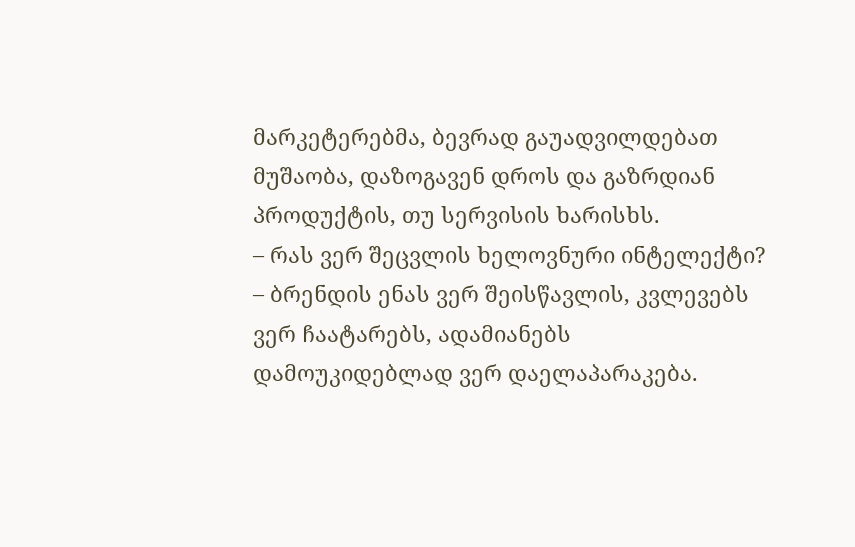მარკეტერებმა, ბევრად გაუადვილდებათ მუშაობა, დაზოგავენ დროს და გაზრდიან პროდუქტის, თუ სერვისის ხარისხს.
– რას ვერ შეცვლის ხელოვნური ინტელექტი?
– ბრენდის ენას ვერ შეისწავლის, კვლევებს ვერ ჩაატარებს, ადამიანებს დამოუკიდებლად ვერ დაელაპარაკება.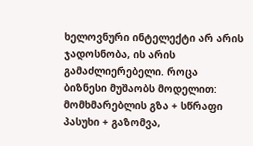ხელოვნური ინტელექტი არ არის ჯადოსნობა, ის არის გამაძლიერებელი. როცა ბიზნესი მუშაობს მოდელით: მომხმარებლის გზა + სწრაფი პასუხი + გაზომვა,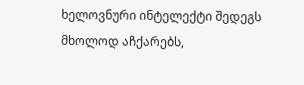ხელოვნური ინტელექტი შედეგს მხოლოდ აჩქარებს,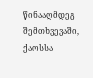წინააღმდეგ შემთხვევაში, ქაოსსა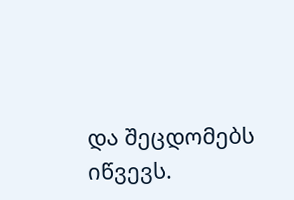და შეცდომებს იწვევს.